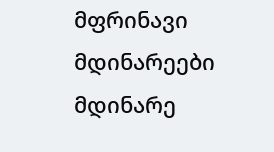მფრინავი მდინარეები
მდინარე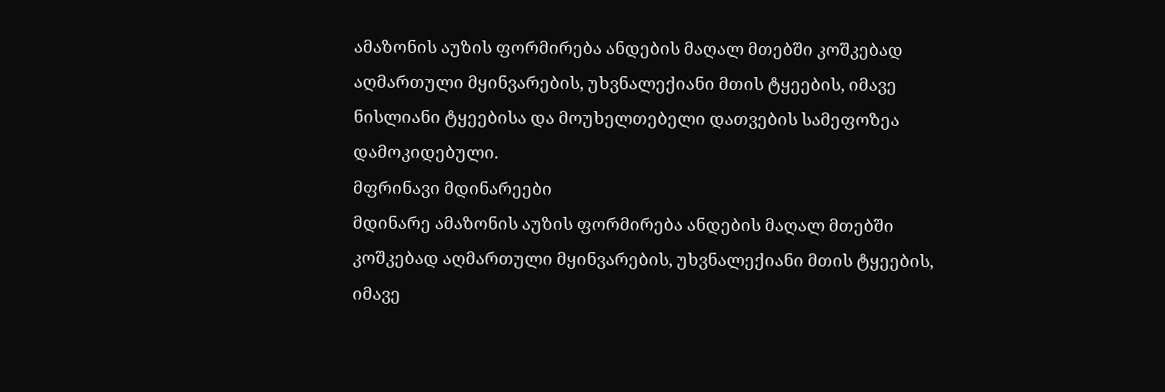ამაზონის აუზის ფორმირება ანდების მაღალ მთებში კოშკებად აღმართული მყინვარების, უხვნალექიანი მთის ტყეების, იმავე ნისლიანი ტყეებისა და მოუხელთებელი დათვების სამეფოზეა დამოკიდებული.
მფრინავი მდინარეები
მდინარე ამაზონის აუზის ფორმირება ანდების მაღალ მთებში კოშკებად აღმართული მყინვარების, უხვნალექიანი მთის ტყეების, იმავე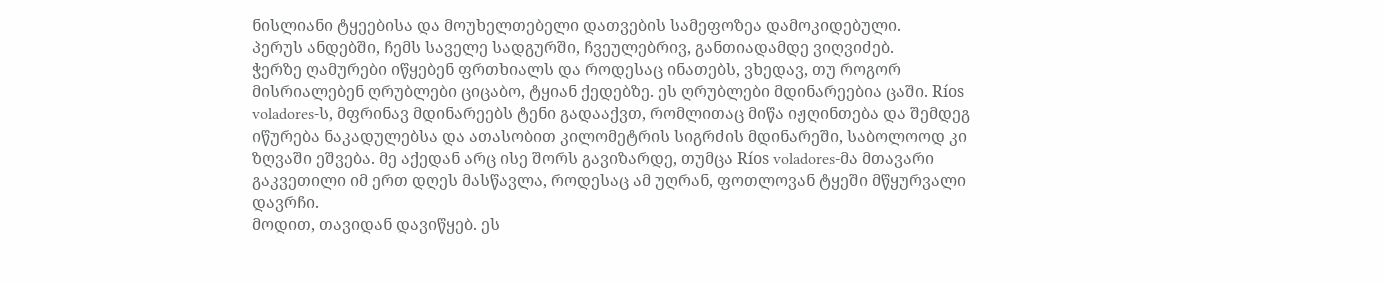ნისლიანი ტყეებისა და მოუხელთებელი დათვების სამეფოზეა დამოკიდებული.
პერუს ანდებში, ჩემს საველე სადგურში, ჩვეულებრივ, განთიადამდე ვიღვიძებ.
ჭერზე ღამურები იწყებენ ფრთხიალს და როდესაც ინათებს, ვხედავ, თუ როგორ მისრიალებენ ღრუბლები ციცაბო, ტყიან ქედებზე. ეს ღრუბლები მდინარეებია ცაში. Ríos voladores-ს, მფრინავ მდინარეებს ტენი გადააქვთ, რომლითაც მიწა იჟღინთება და შემდეგ იწურება ნაკადულებსა და ათასობით კილომეტრის სიგრძის მდინარეში, საბოლოოდ კი ზღვაში ეშვება. მე აქედან არც ისე შორს გავიზარდე, თუმცა Ríos voladores-მა მთავარი გაკვეთილი იმ ერთ დღეს მასწავლა, როდესაც ამ უღრან, ფოთლოვან ტყეში მწყურვალი დავრჩი.
მოდით, თავიდან დავიწყებ. ეს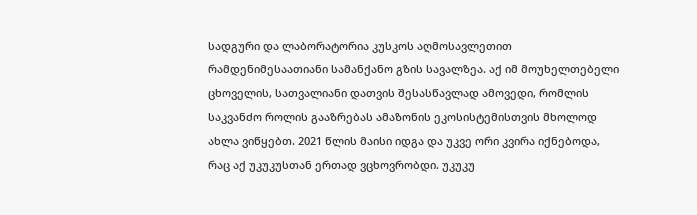სადგური და ლაბორატორია კუსკოს აღმოსავლეთით რამდენიმესაათიანი სამანქანო გზის სავალზეა. აქ იმ მოუხელთებელი ცხოველის, სათვალიანი დათვის შესასწავლად ამოვედი, რომლის საკვანძო როლის გააზრებას ამაზონის ეკოსისტემისთვის მხოლოდ ახლა ვიწყებთ. 2021 წლის მაისი იდგა და უკვე ორი კვირა იქნებოდა, რაც აქ უკუკუსთან ერთად ვცხოვრობდი. უკუკუ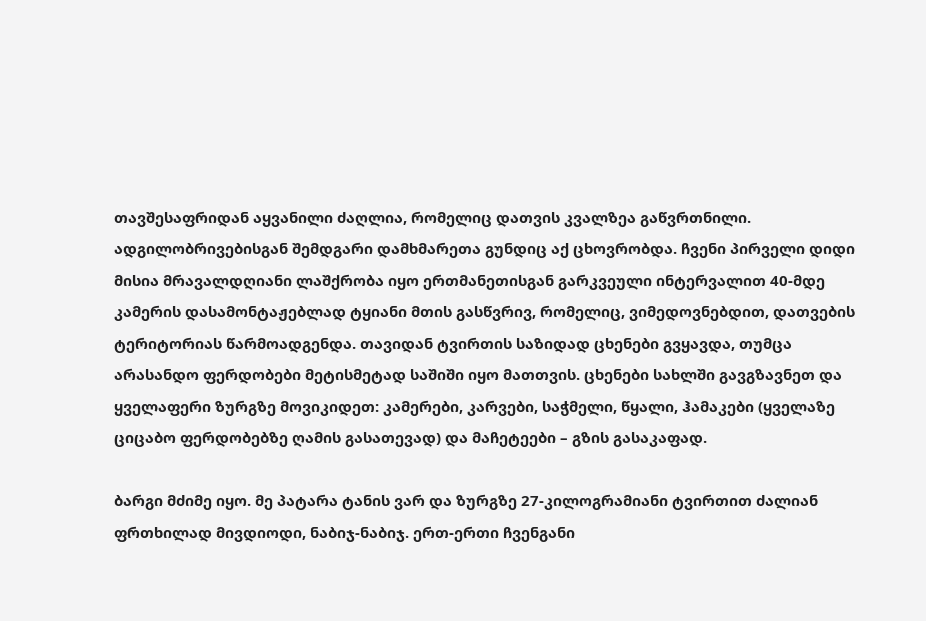თავშესაფრიდან აყვანილი ძაღლია, რომელიც დათვის კვალზეა გაწვრთნილი. ადგილობრივებისგან შემდგარი დამხმარეთა გუნდიც აქ ცხოვრობდა. ჩვენი პირველი დიდი მისია მრავალდღიანი ლაშქრობა იყო ერთმანეთისგან გარკვეული ინტერვალით 40-მდე კამერის დასამონტაჟებლად ტყიანი მთის გასწვრივ, რომელიც, ვიმედოვნებდით, დათვების ტერიტორიას წარმოადგენდა. თავიდან ტვირთის საზიდად ცხენები გვყავდა, თუმცა არასანდო ფერდობები მეტისმეტად საშიში იყო მათთვის. ცხენები სახლში გავგზავნეთ და ყველაფერი ზურგზე მოვიკიდეთ: კამერები, კარვები, საჭმელი, წყალი, ჰამაკები (ყველაზე ციცაბო ფერდობებზე ღამის გასათევად) და მაჩეტეები – გზის გასაკაფად.

ბარგი მძიმე იყო. მე პატარა ტანის ვარ და ზურგზე 27-კილოგრამიანი ტვირთით ძალიან ფრთხილად მივდიოდი, ნაბიჯ-ნაბიჯ. ერთ-ერთი ჩვენგანი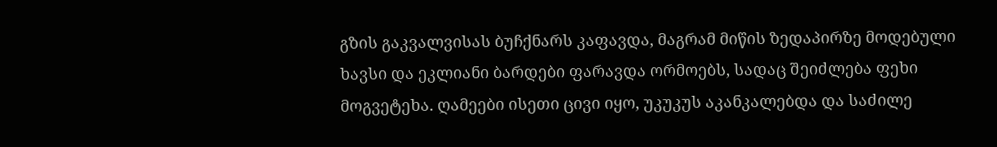გზის გაკვალვისას ბუჩქნარს კაფავდა, მაგრამ მიწის ზედაპირზე მოდებული ხავსი და ეკლიანი ბარდები ფარავდა ორმოებს, სადაც შეიძლება ფეხი მოგვეტეხა. ღამეები ისეთი ცივი იყო, უკუკუს აკანკალებდა და საძილე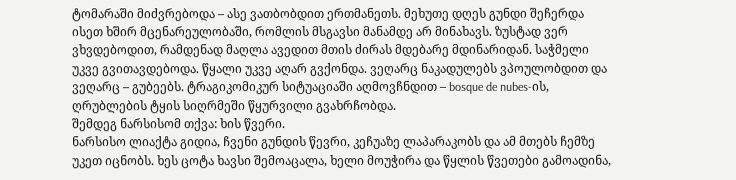ტომარაში მიძვრებოდა – ასე ვათბობდით ერთმანეთს. მეხუთე დღეს გუნდი შეჩერდა ისეთ ხშირ მცენარეულობაში, რომლის მსგავსი მანამდე არ მინახავს. ზუსტად ვერ ვხვდებოდით, რამდენად მაღლა ავედით მთის ძირას მდებარე მდინარიდან. საჭმელი უკვე გვითავდებოდა. წყალი უკვე აღარ გვქონდა. ვეღარც ნაკადულებს ვპოულობდით და ვეღარც – გუბეებს. ტრაგიკომიკურ სიტუაციაში აღმოვჩნდით – bosque de nubes-ის, ღრუბლების ტყის სიღრმეში წყურვილი გვახრჩობდა.
შემდეგ ნარსისომ თქვა: ხის წვერი.
ნარსისო ლიაქტა გიდია, ჩვენი გუნდის წევრი, კეჩუაზე ლაპარაკობს და ამ მთებს ჩემზე უკეთ იცნობს. ხეს ცოტა ხავსი შემოაცალა, ხელი მოუჭირა და წყლის წვეთები გამოადინა,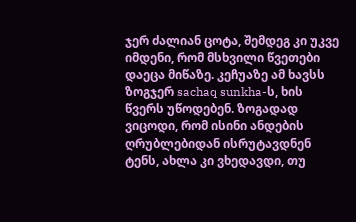ჯერ ძალიან ცოტა, შემდეგ კი უკვე იმდენი, რომ მსხვილი წვეთები დაეცა მიწაზე. კეჩუაზე ამ ხავსს ზოგჯერ sachaq sunkha-ს, ხის წვერს უწოდებენ. ზოგადად ვიცოდი, რომ ისინი ანდების ღრუბლებიდან ისრუტავდნენ ტენს, ახლა კი ვხედავდი, თუ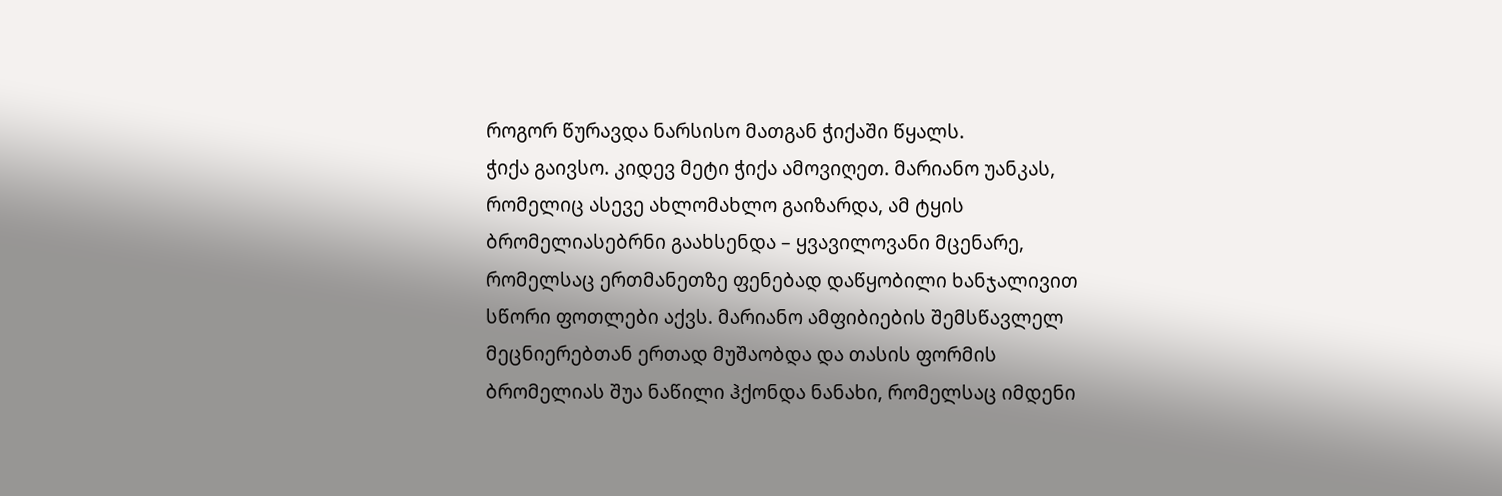როგორ წურავდა ნარსისო მათგან ჭიქაში წყალს.
ჭიქა გაივსო. კიდევ მეტი ჭიქა ამოვიღეთ. მარიანო უანკას, რომელიც ასევე ახლომახლო გაიზარდა, ამ ტყის ბრომელიასებრნი გაახსენდა – ყვავილოვანი მცენარე, რომელსაც ერთმანეთზე ფენებად დაწყობილი ხანჯალივით სწორი ფოთლები აქვს. მარიანო ამფიბიების შემსწავლელ მეცნიერებთან ერთად მუშაობდა და თასის ფორმის ბრომელიას შუა ნაწილი ჰქონდა ნანახი, რომელსაც იმდენი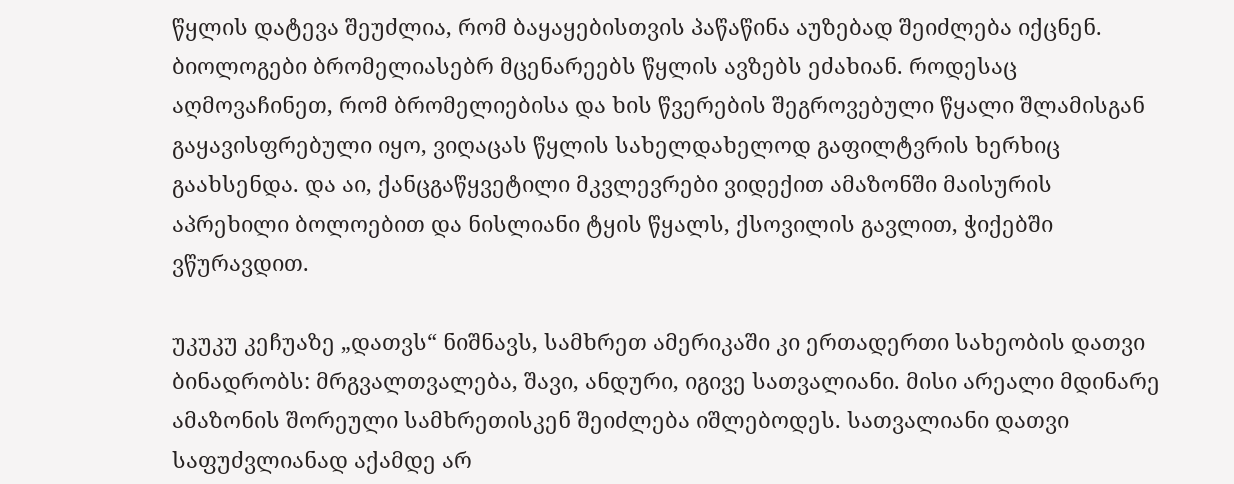წყლის დატევა შეუძლია, რომ ბაყაყებისთვის პაწაწინა აუზებად შეიძლება იქცნენ. ბიოლოგები ბრომელიასებრ მცენარეებს წყლის ავზებს ეძახიან. როდესაც აღმოვაჩინეთ, რომ ბრომელიებისა და ხის წვერების შეგროვებული წყალი შლამისგან გაყავისფრებული იყო, ვიღაცას წყლის სახელდახელოდ გაფილტვრის ხერხიც გაახსენდა. და აი, ქანცგაწყვეტილი მკვლევრები ვიდექით ამაზონში მაისურის აპრეხილი ბოლოებით და ნისლიანი ტყის წყალს, ქსოვილის გავლით, ჭიქებში ვწურავდით.

უკუკუ კეჩუაზე „დათვს“ ნიშნავს, სამხრეთ ამერიკაში კი ერთადერთი სახეობის დათვი ბინადრობს: მრგვალთვალება, შავი, ანდური, იგივე სათვალიანი. მისი არეალი მდინარე ამაზონის შორეული სამხრეთისკენ შეიძლება იშლებოდეს. სათვალიანი დათვი საფუძვლიანად აქამდე არ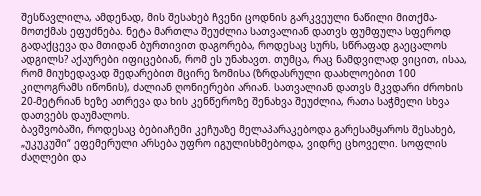შესწავლილა, ამდენად, მის შესახებ ჩვენი ცოდნის გარკვეული ნაწილი მითქმა-მოთქმას ეფუძნება. ნეტა მართლა შეუძლია სათვალიან დათვს ფუმფულა სფეროდ გადაქცევა და მთიდან ბურთივით დაგორება, როდესაც სურს, სწრაფად გაეცალოს ადგილს? აქაურები იფიცებიან, რომ ეს უნახავთ. თუმცა, რაც ნამდვილად ვიცით, ისაა, რომ მიუხედავად შედარებით მცირე ზომისა (ზრდასრული დაახლოებით 100 კილოგრამს იწონის), ძალიან ღონიერები არიან. სათვალიან დათვს მკვდარი ძროხის 20-მეტრიან ხეზე ათრევა და ხის კენწეროზე შენახვა შეუძლია, რათა საჭმელი სხვა დათვებს დაუმალოს.
ბავშვობაში, როდესაც ბებიაჩემი კეჩუაზე მელაპარაკებოდა გარესამყაროს შესახებ, „უკუკუში“ ეფემერული არსება უფრო იგულისხმებოდა, ვიდრე ცხოველი. სოფლის ძაღლები და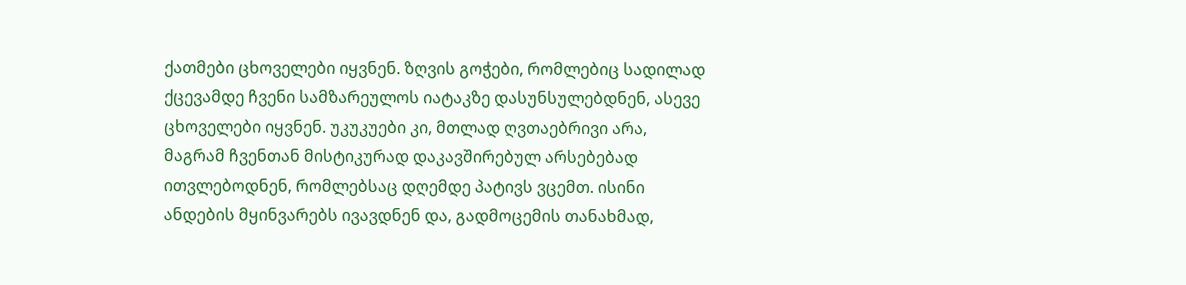ქათმები ცხოველები იყვნენ. ზღვის გოჭები, რომლებიც სადილად ქცევამდე ჩვენი სამზარეულოს იატაკზე დასუნსულებდნენ, ასევე ცხოველები იყვნენ. უკუკუები კი, მთლად ღვთაებრივი არა, მაგრამ ჩვენთან მისტიკურად დაკავშირებულ არსებებად ითვლებოდნენ, რომლებსაც დღემდე პატივს ვცემთ. ისინი ანდების მყინვარებს ივავდნენ და, გადმოცემის თანახმად,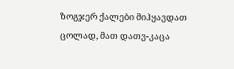ზოგჯერ ქალები მიჰყავდათ ცოლად, მათ დათვ-კაცა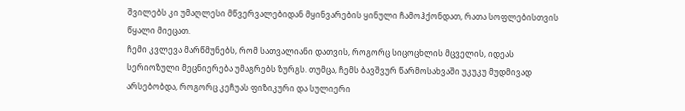შვილებს კი უმაღლესი მწვერვალებიდან მყინვარების ყინული ჩამოჰქონდათ, რათა სოფლებისთვის წყალი მიეცათ.
ჩემი კვლევა მარწმუნებს, რომ სათვალიანი დათვის, როგორც სიცოცხლის მცველის, იდეას სერიოზული მეცნიერება უმაგრებს ზურგს. თუმცა, ჩემს ბავშვურ წარმოსახვაში უკუკუ მუდმივად არსებობდა, როგორც კეჩუას ფიზიკური და სულიერი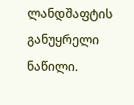ლანდშაფტის განუყრელი ნაწილი.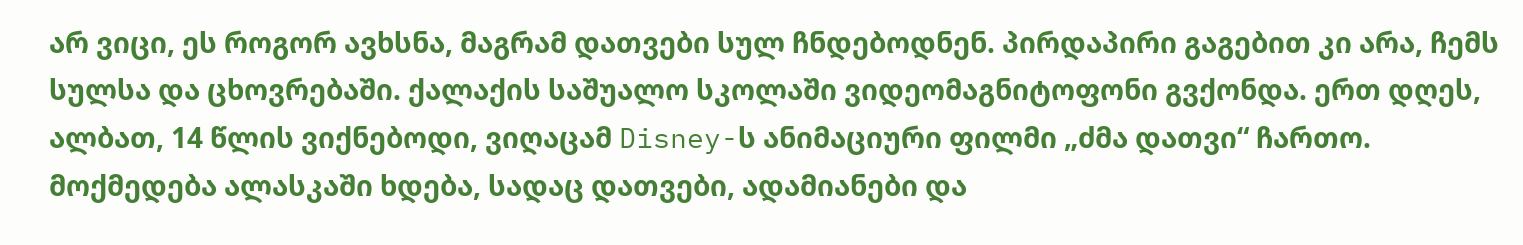არ ვიცი, ეს როგორ ავხსნა, მაგრამ დათვები სულ ჩნდებოდნენ. პირდაპირი გაგებით კი არა, ჩემს სულსა და ცხოვრებაში. ქალაქის საშუალო სკოლაში ვიდეომაგნიტოფონი გვქონდა. ერთ დღეს, ალბათ, 14 წლის ვიქნებოდი, ვიღაცამ Disney-ს ანიმაციური ფილმი „ძმა დათვი“ ჩართო. მოქმედება ალასკაში ხდება, სადაც დათვები, ადამიანები და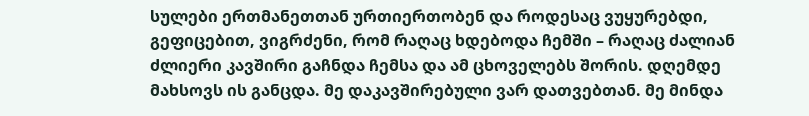სულები ერთმანეთთან ურთიერთობენ და როდესაც ვუყურებდი, გეფიცებით, ვიგრძენი, რომ რაღაც ხდებოდა ჩემში – რაღაც ძალიან ძლიერი კავშირი გაჩნდა ჩემსა და ამ ცხოველებს შორის. დღემდე მახსოვს ის განცდა. მე დაკავშირებული ვარ დათვებთან. მე მინდა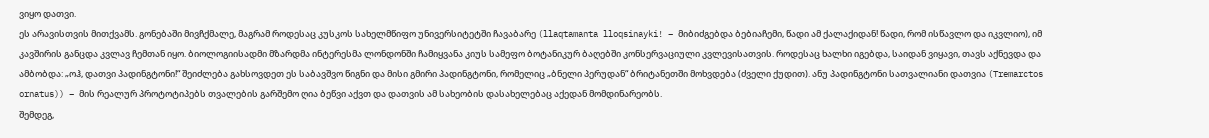ვიყო დათვი.
ეს არავისთვის მითქვამს. გონებაში მივჩქმალე, მაგრამ როდესაც კუსკოს სახელმწიფო უნივერსიტეტში ჩავაბარე (llaqtamanta lloqsinayki! – მიბიძგებდა ბებიაჩემი, წადი ამ ქალაქიდან! წადი, რომ ისწავლო და იკვლიო), იმ კავშირის განცდა კვლავ ჩემთან იყო. ბიოლოგიისადმი მზარდმა ინტერესმა ლონდონში ჩამიყვანა კიუს სამეფო ბოტანიკურ ბაღებში კონსერვაციული კვლევისათვის. როდესაც ხალხი იგებდა, საიდან ვიყავი, თავს აქნევდა და ამბობდა: „ოჰ, დათვი პადინგტონი!“ შეიძლება გახსოვდეთ ეს საბავშვო წიგნი და მისი გმირი პადინგტონი, რომელიც „ბნელი პერუდან“ ბრიტანეთში მოხვდება (ძველი ქუდით). ანუ პადინგტონი სათვალიანი დათვია (Tremarctos ornatus)) – მის რეალურ პროტოტიპებს თვალების გარშემო ღია ბეწვი აქვთ და დათვის ამ სახეობის დასახელებაც აქედან მომდინარეობს.
შემდეგ,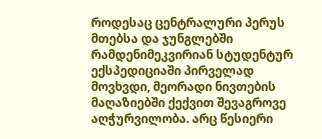როდესაც ცენტრალური პერუს მთებსა და ჯუნგლებში რამდენიმეკვირიან სტუდენტურ ექსპედიციაში პირველად მოვხვდი, მეორადი ნივთების მაღაზიებში ქექვით შევაგროვე აღჭურვილობა. არც წესიერი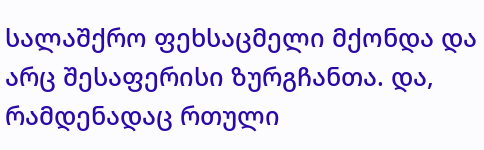სალაშქრო ფეხსაცმელი მქონდა და არც შესაფერისი ზურგჩანთა. და, რამდენადაც რთული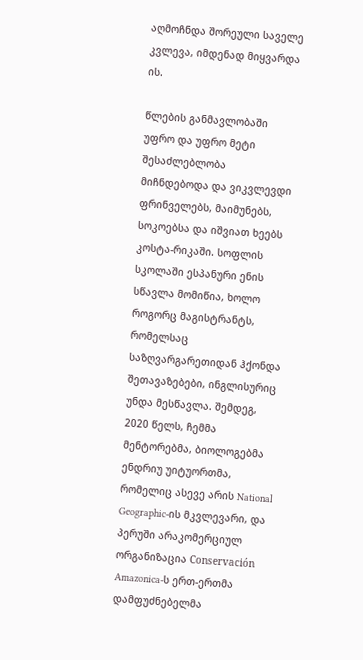აღმოჩნდა შორეული საველე კვლევა, იმდენად მიყვარდა ის.

წლების განმავლობაში უფრო და უფრო მეტი შესაძლებლობა მიჩნდებოდა და ვიკვლევდი ფრინველებს, მაიმუნებს, სოკოებსა და იშვიათ ხეებს კოსტა-რიკაში. სოფლის სკოლაში ესპანური ენის სწავლა მომიწია, ხოლო როგორც მაგისტრანტს, რომელსაც საზღვარგარეთიდან ჰქონდა შეთავაზებები, ინგლისურიც უნდა მესწავლა. შემდეგ, 2020 წელს, ჩემმა მენტორებმა, ბიოლოგებმა ენდრიუ უიტუორთმა, რომელიც ასევე არის National Geographic-ის მკვლევარი, და პერუში არაკომერციულ ორგანიზაცია Conservación Amazonica-ს ერთ-ერთმა დამფუძნებელმა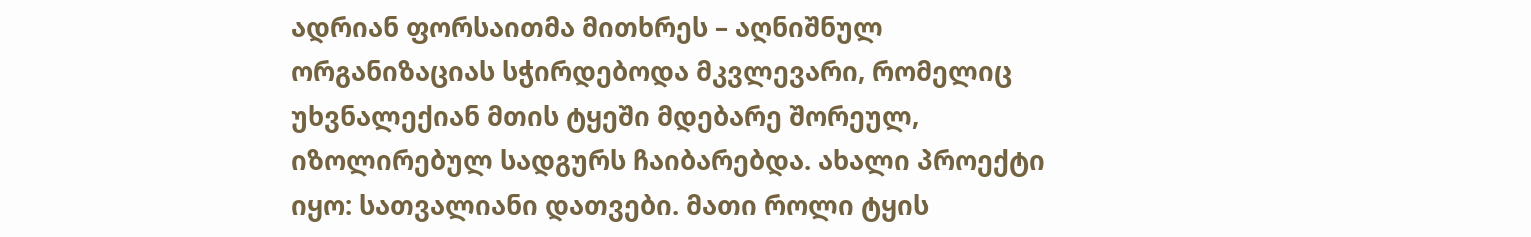ადრიან ფორსაითმა მითხრეს – აღნიშნულ ორგანიზაციას სჭირდებოდა მკვლევარი, რომელიც უხვნალექიან მთის ტყეში მდებარე შორეულ, იზოლირებულ სადგურს ჩაიბარებდა. ახალი პროექტი იყო: სათვალიანი დათვები. მათი როლი ტყის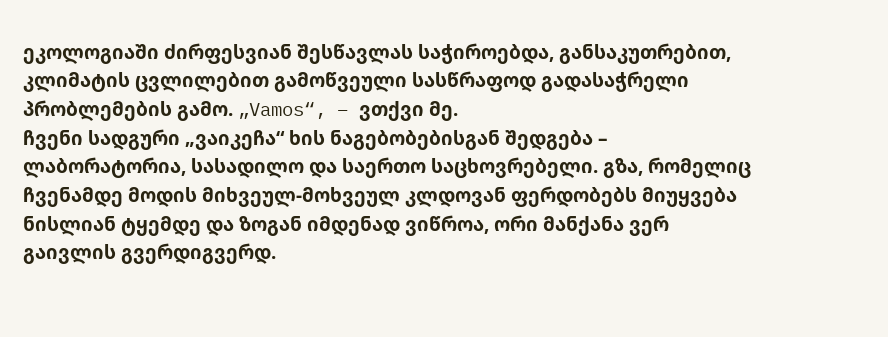ეკოლოგიაში ძირფესვიან შესწავლას საჭიროებდა, განსაკუთრებით, კლიმატის ცვლილებით გამოწვეული სასწრაფოდ გადასაჭრელი პრობლემების გამო. „Vamos“, – ვთქვი მე.
ჩვენი სადგური „ვაიკეჩა“ ხის ნაგებობებისგან შედგება – ლაბორატორია, სასადილო და საერთო საცხოვრებელი. გზა, რომელიც ჩვენამდე მოდის მიხვეულ-მოხვეულ კლდოვან ფერდობებს მიუყვება ნისლიან ტყემდე და ზოგან იმდენად ვიწროა, ორი მანქანა ვერ გაივლის გვერდიგვერდ.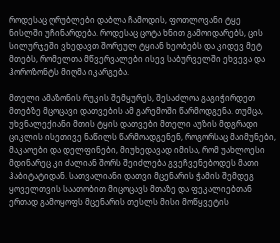როდესაც ღრუბლები დაბლა ჩამოდის, ფოთლოვანი ტყე ნისლში უჩინარდება. როდესაც ცოტა ხნით გამოიდარებს, ცის სილურჯეში ვხედავთ შორეულ ტყიან ხეობებს და კიდევ მეტ მთებს, რომელთა მწვერვალები ისევ საბურველში ეხვევა და ჰოროზონტს მიღმა იკარგება.

მთელი ამაზონის რუკის შემყურეს, შესაძლოა გაგიჭირდეთ მთებზე მცოცავი დათვების ამ გარემოში წარმოდგენა. თუმცა, უხვნალექიანი მთის ტყის დათვები მთელი აუზის მდგრადი ციკლის ისეთივე ნაწილს წარმოადგენენ, როგორსაც მაიმუნები, მაკაოები და დელფინები, მიუხედავად იმისა, რომ უახლოესი მდინარეც კი ძალიან შორს შეიძლება გვეჩვენებოდეს მათი ჰაბიტატიდან. სათვალიანი დათვი მცენარის ჭამის შემდეგ ყოველთვის საათობით მიცოცავს მთაზე და ფეკალიებთან ერთად გამოყოფს მცენარის თესლს მისი მოწყვეტის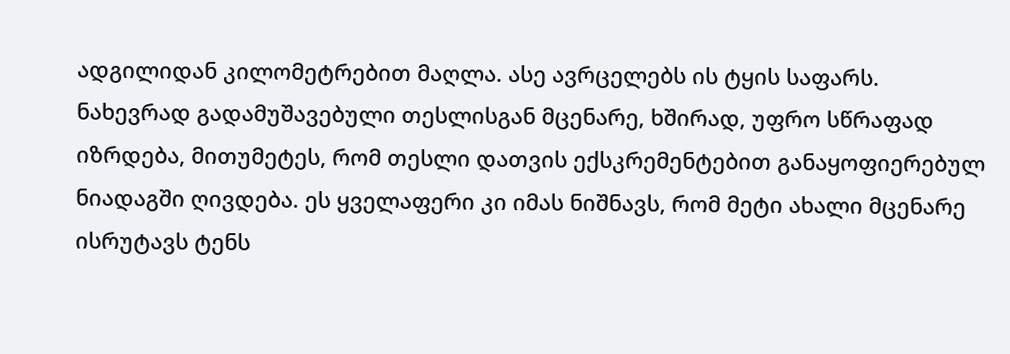ადგილიდან კილომეტრებით მაღლა. ასე ავრცელებს ის ტყის საფარს. ნახევრად გადამუშავებული თესლისგან მცენარე, ხშირად, უფრო სწრაფად იზრდება, მითუმეტეს, რომ თესლი დათვის ექსკრემენტებით განაყოფიერებულ ნიადაგში ღივდება. ეს ყველაფერი კი იმას ნიშნავს, რომ მეტი ახალი მცენარე ისრუტავს ტენს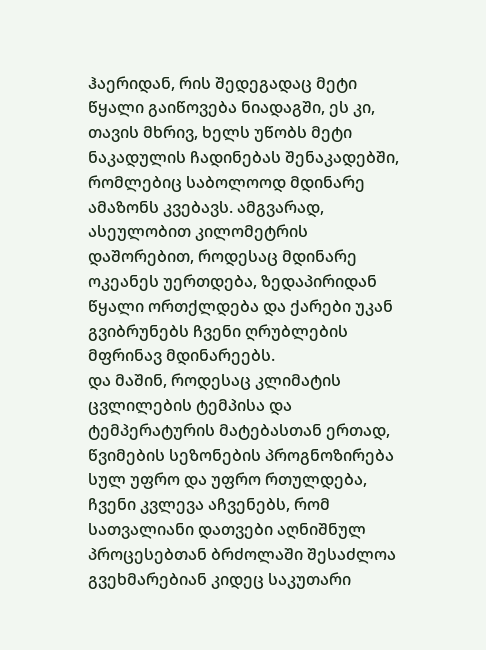ჰაერიდან, რის შედეგადაც მეტი წყალი გაიწოვება ნიადაგში, ეს კი, თავის მხრივ, ხელს უწობს მეტი ნაკადულის ჩადინებას შენაკადებში, რომლებიც საბოლოოდ მდინარე ამაზონს კვებავს. ამგვარად, ასეულობით კილომეტრის დაშორებით, როდესაც მდინარე ოკეანეს უერთდება, ზედაპირიდან წყალი ორთქლდება და ქარები უკან გვიბრუნებს ჩვენი ღრუბლების მფრინავ მდინარეებს.
და მაშინ, როდესაც კლიმატის ცვლილების ტემპისა და ტემპერატურის მატებასთან ერთად, წვიმების სეზონების პროგნოზირება სულ უფრო და უფრო რთულდება, ჩვენი კვლევა აჩვენებს, რომ სათვალიანი დათვები აღნიშნულ პროცესებთან ბრძოლაში შესაძლოა გვეხმარებიან კიდეც საკუთარი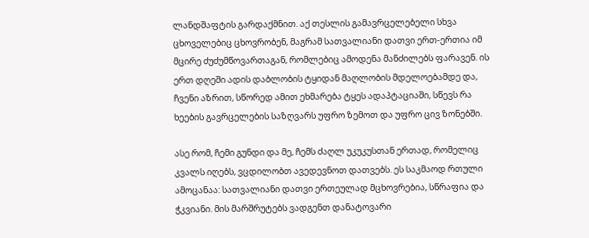ლანდშაფტის გარდაქმნით. აქ თესლის გამავრცელებელი სხვა ცხოველებიც ცხოვრობენ, მაგრამ სათვალიანი დათვი ერთ-ერთია იმ მცირე ძუძუმწოვართაგან, რომლებიც ამოდენა მანძილებს ფარავენ. ის ერთ დღეში ადის დაბლობის ტყიდან მაღლობის მდელოებამდე და, ჩვენი აზრით, სწორედ ამით ეხმარება ტყეს ადაპტაციაში, სწევს რა ხეების გავრცელების საზღვარს უფრო ზემოთ და უფრო ცივ ზონებში.

ასე რომ, ჩემი გუნდი და მე, ჩემს ძაღლ უკუკუსთან ერთად, რომელიც კვალს იღებს, ვცდილობთ ავედევნოთ დათვებს. ეს საკმაოდ რთული ამოცანაა: სათვალიანი დათვი ერთეულად მცხოვრებია, სწრაფია და ჭკვიანი. მის მარშრუტებს ვადგენთ დანატოვარი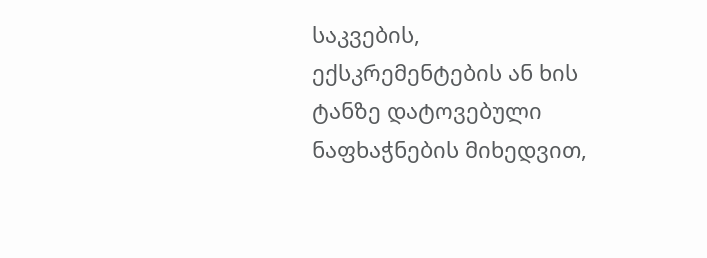საკვების, ექსკრემენტების ან ხის ტანზე დატოვებული ნაფხაჭნების მიხედვით,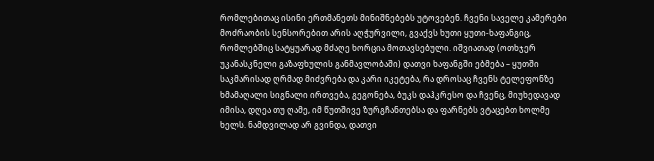რომლებითაც ისინი ერთმანეთს მინიშნებებს უტოვებენ. ჩვენი საველე კამერები მოძრაობის სენსორებით არის აღჭურვილი, გვაქვს ხუთი ყუთი-ხაფანგიც, რომლებშიც სატყუარად მძაღე ხორცია მოთავსებული. იშვიათად (ოთხჯერ უკანასკნელი გაზაფხულის განმავლობაში) დათვი ხაფანგში ებმება – ყუთში საკმარისად ღრმად მიძვრება და კარი იკეტება, რა დროსაც ჩვენს ტელეფონზე ხმამაღალი სიგნალი ირთვება, გეგონება, ბუკს დაჰკრესო და ჩვენც, მიუხედავად იმისა, დღეა თუ ღამე, იმ წუთშივე ზურგჩანთებსა და ფარნებს ვტაცებთ ხოლმე ხელს. ნამდვილად არ გვინდა, დათვი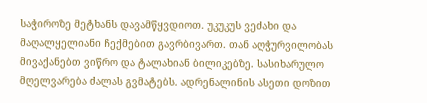საჭიროზე მეტხანს დავამწყვდიოთ. უკუკუს ვეძახი და მაღალყელიანი ჩექმებით გავრბივართ. თან აღჭურვილობას მივაქანებთ ვიწრო და ტალახიან ბილიკებზე. სასიხარულო მღელვარება ძალას გვმატებს. ადრენალინის ასეთი დოზით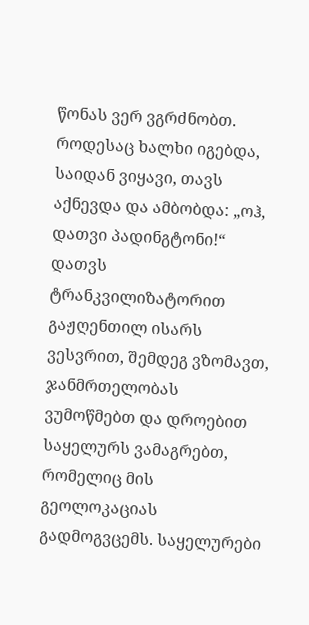წონას ვერ ვგრძნობთ.
როდესაც ხალხი იგებდა, საიდან ვიყავი, თავს აქნევდა და ამბობდა: „ოჰ, დათვი პადინგტონი!“
დათვს ტრანკვილიზატორით გაჟღენთილ ისარს ვესვრით, შემდეგ ვზომავთ, ჯანმრთელობას ვუმოწმებთ და დროებით საყელურს ვამაგრებთ, რომელიც მის გეოლოკაციას გადმოგვცემს. საყელურები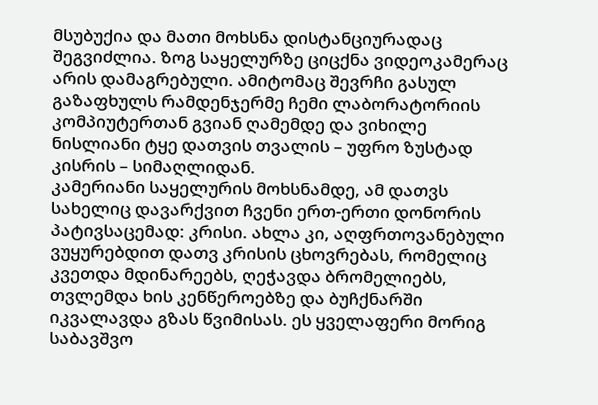მსუბუქია და მათი მოხსნა დისტანციურადაც შეგვიძლია. ზოგ საყელურზე ციცქნა ვიდეოკამერაც არის დამაგრებული. ამიტომაც შევრჩი გასულ გაზაფხულს რამდენჯერმე ჩემი ლაბორატორიის კომპიუტერთან გვიან ღამემდე და ვიხილე ნისლიანი ტყე დათვის თვალის – უფრო ზუსტად კისრის – სიმაღლიდან.
კამერიანი საყელურის მოხსნამდე, ამ დათვს სახელიც დავარქვით ჩვენი ერთ-ერთი დონორის პატივსაცემად: კრისი. ახლა კი, აღფრთოვანებული ვუყურებდით დათვ კრისის ცხოვრებას, რომელიც კვეთდა მდინარეებს, ღეჭავდა ბრომელიებს, თვლემდა ხის კენწეროებზე და ბუჩქნარში იკვალავდა გზას წვიმისას. ეს ყველაფერი მორიგ საბავშვო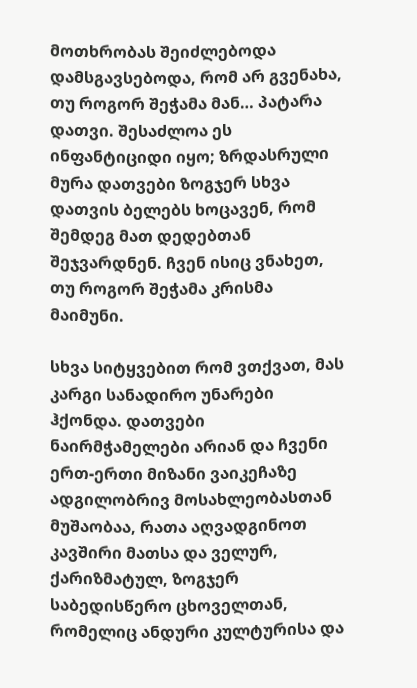მოთხრობას შეიძლებოდა დამსგავსებოდა, რომ არ გვენახა, თუ როგორ შეჭამა მან… პატარა დათვი. შესაძლოა ეს ინფანტიციდი იყო; ზრდასრული მურა დათვები ზოგჯერ სხვა დათვის ბელებს ხოცავენ, რომ შემდეგ მათ დედებთან შეჯვარდნენ. ჩვენ ისიც ვნახეთ, თუ როგორ შეჭამა კრისმა მაიმუნი.

სხვა სიტყვებით რომ ვთქვათ, მას კარგი სანადირო უნარები ჰქონდა. დათვები ნაირმჭამელები არიან და ჩვენი ერთ-ერთი მიზანი ვაიკეჩაზე ადგილობრივ მოსახლეობასთან მუშაობაა, რათა აღვადგინოთ კავშირი მათსა და ველურ, ქარიზმატულ, ზოგჯერ საბედისწერო ცხოველთან, რომელიც ანდური კულტურისა და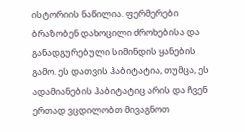ისტორიის ნაწილია. ფერმერები ბრაზობენ დახოცილი ძროხებისა და განადგურებული სიმინდის ყანების გამო. ეს დათვის ჰაბიტატია, თუმცა, ეს ადამიანების ჰაბიტატიც არის და ჩვენ ერთად ვცდილობთ მივაგნოთ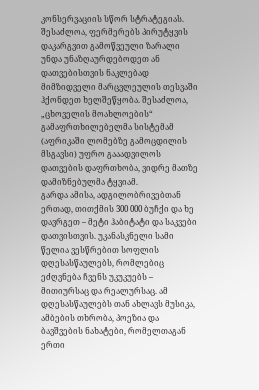კონსერვაციის სწორ სტრატეგიას. შესაძლოა, ფერმერებს პირუტყვის დაკარგვით გამოწვეული ზარალი უნდა უნაზღაურდებოდეთ ან დათვებისთვის ნაკლებად მიმზიდველი მარცვლეულის თესვაში ჰქონდეთ ხელშეწყობა. შესაძლოა, „ცხოველის მოახლოების“ გამაფრთხილებელმა სისტემამ (აფრიკაში ლომებზე გამოცდილის მსგავსი) უფრო გააადვილოს დათვების დაფრთხობა, ვიდრე მათზე დამიზნებულმა ტყვიამ.
გარდა ამისა, ადგილობრივებთან ერთად, თითქმის 300 000 ბუჩქი და ხე დავრგეთ – მეტი ჰაბიტატი და საკვები დათვისთვის. უკანასკნელი სამი წელია ვესწრებით სოფლის დღესასწაულებს, რომლებიც ეძღვნება ჩვენს უკუკუებს – მითიურსაც და რეალურსაც. ამ დღესასწაულებს თან ახლავს მუსიკა, ამბების თხრობა, პოეზია და ბავშვების ნახატები, რომელთაგან ერთი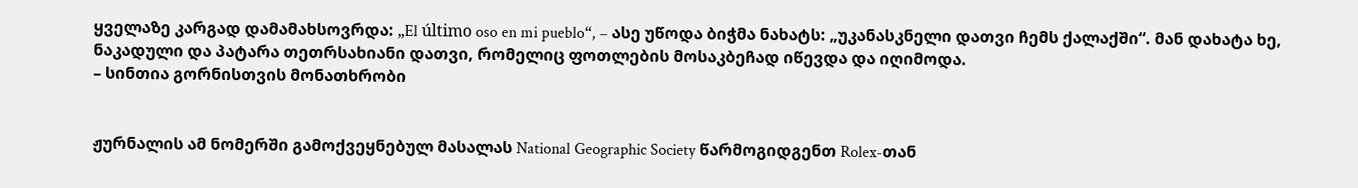ყველაზე კარგად დამამახსოვრდა: „El último oso en mi pueblo“, – ასე უწოდა ბიჭმა ნახატს: „უკანასკნელი დათვი ჩემს ქალაქში“. მან დახატა ხე, ნაკადული და პატარა თეთრსახიანი დათვი, რომელიც ფოთლების მოსაკბეჩად იწევდა და იღიმოდა.
– სინთია გორნისთვის მონათხრობი


ჟურნალის ამ ნომერში გამოქვეყნებულ მასალას National Geographic Society წარმოგიდგენთ Rolex-თან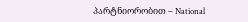პარტნიორობით – National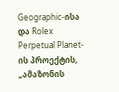Geographic-ისა და Rolex Perpetual Planet-ის პროექტის, „ამაზონის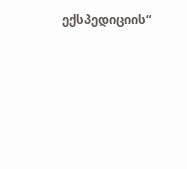ექსპედიციის“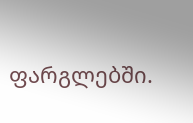ფარგლებში.